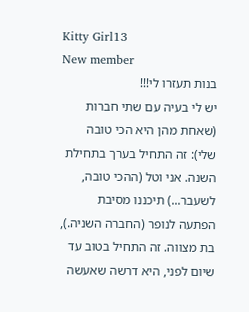Kitty Girl13
New member
בנות תעזרו לי!!!
יש לי בעיה עם שתי חברות (שאחת מהן היא הכי טובה שלי): זה התחיל בערך בתחילת השנה. אני וטל (ההכי טובה, לשעבר...) תיכננו מסיבת הפתעה לנופר (החברה השניה.), בת מצווה. זה התחיל בטוב עד שיום לפני, היא דרשה שאעשה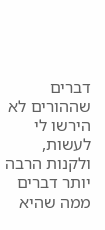דברים שההורים לא הירשו לי לעשות, ולקנות הרבה יותר דברים ממה שהיא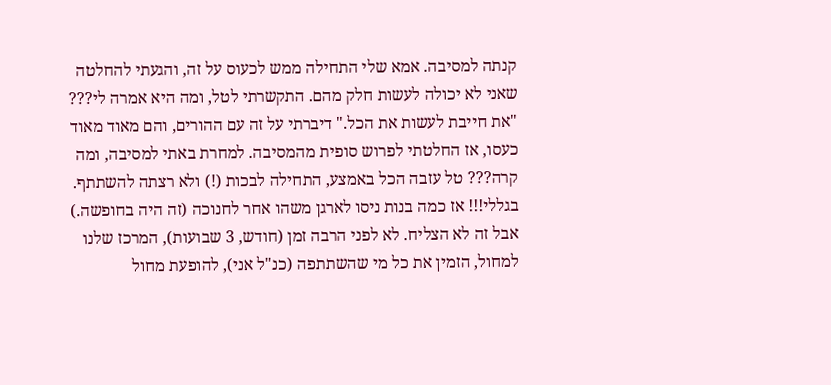קנתה למסיבה. אמא שלי התחילה ממש לכעוס על זה, והגעתי להחלטה שאני לא יכולה לעשות חלק מהם. התקשרתי לטל, ומה היא אמרה לי??? "את חייבת לעשות את הכל." דיברתי על זה עם ההורים, והם מאוד מאוד כעסו, אז החלטתי לפרוש סופית מהמסיבה. למחרת באתי למסיבה, ומה קרה??? טל עזבה הכל באמצע, התחילה לבכות (!) ולא רצתה להשתתף. בגללי!!! אז כמה בנות ניסו לארגן משהו אחר לחנוכה (זה היה בחופשה.) אבל זה לא הצליח. לא לפני הרבה זמן (חודש, 3 שבועות), המרכז שלנו למחול, הזמין את כל מי שהשתתפה (כנ"ל אני), להופעת מחול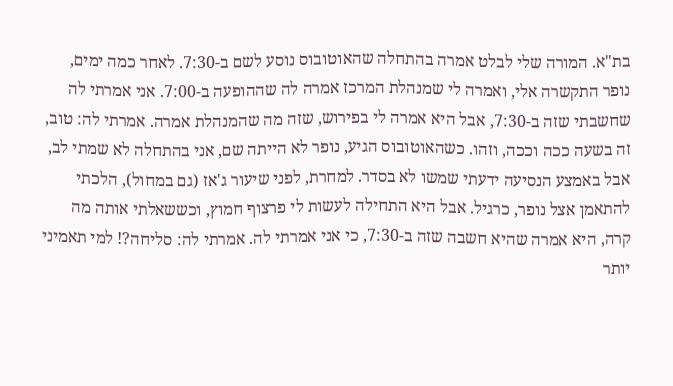בת"א. המורה שלי לבלט אמרה בהתחלה שהאוטובוס נוסע לשם ב-7:30. לאחר כמה ימים, נופר התקשרה אלי, ואמרה לי שמנהלת המרכז אמרה לה שההופעה ב-7:00. אני אמרתי לה שחשבתי שזה ב-7:30, אבל היא אמרה לי בפירוש, שזה מה שהמנהלת אמרה. אמרתי לה: טוב, זה בשעה ככה וככה, וזהו. כשהאוטובוס הגיע, נופר לא הייתה שם, אני בהתחלה לא שמתי לב, אבל באמצע הנסיעה ידעתי שמשו לא בסדר. למחרת, לפני שיעור ג'אז (גם במחול), הלכתי להתאמן אצל נופר, כרגיל. אבל היא התחילה לעשות לי פרצוף חמוץ, וכששאלתי אותה מה קרה, היא אמרה שהיא חשבה שזה ב-7:30, כי אני אמרתי לה. אמרתי לה: סליחה?! למי תאמיני יותר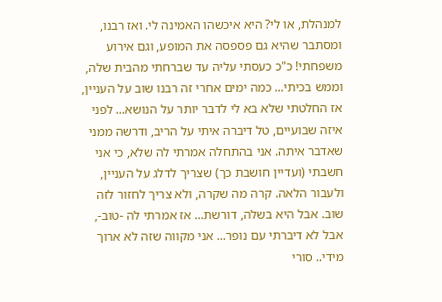למנהלת, או לי? היא איכשהו האמינה לי. ואז רבנו, ומסתבר שהיא גם פספסה את המופע, וגם אירוע משפחתי! כ"כ כעסתי עליה עד שברחתי מהבית שלה, וממש בכיתי... כמה ימים אחרי זה רבנו שוב על העניין, אז החלטתי שלא בא לי לדבר יותר על הנושא... לפני איזה שבועיים, טל דיברה איתי על הריב, ודרשה ממני שאדבר איתה. אני בהתחלה אמרתי לה שלא, כי אני חשבתי (ועדיין חושבת כך) שצריך לדלג על העניין, ולעבור הלאה. קרה מה שקרה, ולא צריך לחזור לזה שוב. אבל היא בשלה, דורשת... אז אמרתי לה -טוב-, אבל לא דיברתי עם נופר... אני מקווה שזה לא ארוך מידי.. סורי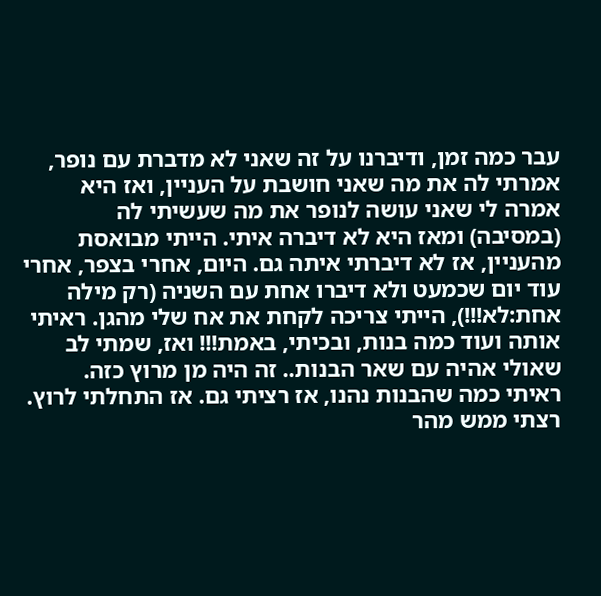עבר כמה זמן, ודיברנו על זה שאני לא מדברת עם נופר, אמרתי לה את מה שאני חושבת על העניין, ואז היא אמרה לי שאני עושה לנופר את מה שעשיתי לה (במסיבה) ומאז היא לא דיברה איתי. הייתי מבואסת מהעניין, אז לא דיברתי איתה גם. היום, אחרי בצפר, אחרי עוד יום שכמעט ולא דיברו אחת עם השניה (רק מילה אחת:לא!!!), הייתי צריכה לקחת את אח שלי מהגן. ראיתי אותה ועוד כמה בנות, ובכיתי, באמת!!! ואז, שמתי לב שאולי אהיה עם שאר הבנות.. זה היה מן מרוץ כזה. ראיתי כמה שהבנות נהנו, אז רציתי גם. אז התחלתי לרוץ. רצתי ממש מהר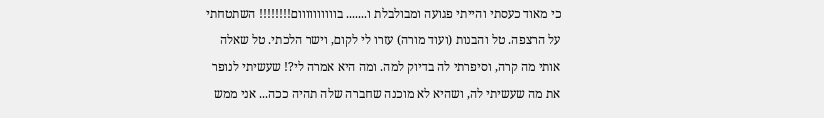כי מאוד כעסתי והייתי פגועה ומבולבלת ו....... בוווווווווום!!!!!!!! השתטחתי על הרצפה. טל והבנות (ועוד מורה) עזרו לי לקום, וישר הלכתי. טל שאלה אותי מה קרה, וסיפרתי לה בדיוק למה. ומה היא אמרה לי?! שעשיתי לנופר את מה שעשיתי לה, ושהיא לא מוכנה שחברה שלה תהיה ככה... אני ממש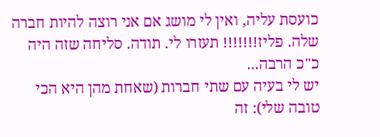כועסת עליה, ואין לי מושג אם אני רוצה להיות חברה שלה. פליז!!!!!!! תעזרו לי. תודה. סליחה שזה היה כ"כ הרבה...
יש לי בעיה עם שתי חברות (שאחת מהן היא הכי טובה שלי): זה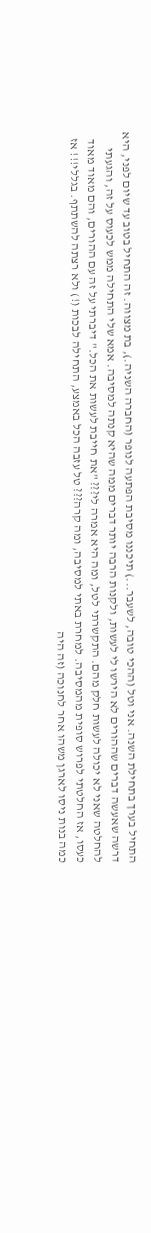התחיל בערך בתחילת השנה. אני וטל (ההכי טובה, לשעבר...) תיכננו מסיבת הפתעה לנופר (החברה השניה.), בת מצווה. זה התחיל בטוב עד שיום לפני, היא דרשה שאעשה דברים שההורים לא הירשו לי לעשות, ולקנות הרבה יותר דברים ממה שהיא קנתה למסיבה. אמא שלי התחילה ממש לכעוס על זה, והגעתי להחלטה שאני לא יכולה לעשות חלק מהם. התקשרתי לטל, ומה היא אמרה לי??? "את חייבת לעשות את הכל." דיברתי על זה עם ההורים, והם מאוד מאוד כעסו, אז החלטתי לפרוש סופית מהמסיבה. למחרת באתי למסיבה, ומה קרה??? טל עזבה הכל באמצע, התחילה לבכות (!) ולא רצתה להשתתף. בגללי!!! אז כמה בנות ניסו לארגן משהו אחר לחנוכה (זה היה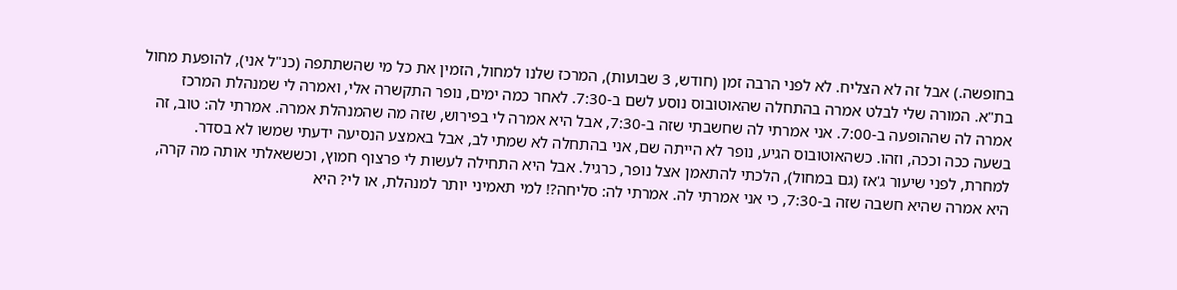בחופשה.) אבל זה לא הצליח. לא לפני הרבה זמן (חודש, 3 שבועות), המרכז שלנו למחול, הזמין את כל מי שהשתתפה (כנ"ל אני), להופעת מחול בת"א. המורה שלי לבלט אמרה בהתחלה שהאוטובוס נוסע לשם ב-7:30. לאחר כמה ימים, נופר התקשרה אלי, ואמרה לי שמנהלת המרכז אמרה לה שההופעה ב-7:00. אני אמרתי לה שחשבתי שזה ב-7:30, אבל היא אמרה לי בפירוש, שזה מה שהמנהלת אמרה. אמרתי לה: טוב, זה בשעה ככה וככה, וזהו. כשהאוטובוס הגיע, נופר לא הייתה שם, אני בהתחלה לא שמתי לב, אבל באמצע הנסיעה ידעתי שמשו לא בסדר. למחרת, לפני שיעור ג'אז (גם במחול), הלכתי להתאמן אצל נופר, כרגיל. אבל היא התחילה לעשות לי פרצוף חמוץ, וכששאלתי אותה מה קרה, היא אמרה שהיא חשבה שזה ב-7:30, כי אני אמרתי לה. אמרתי לה: סליחה?! למי תאמיני יותר למנהלת, או לי? היא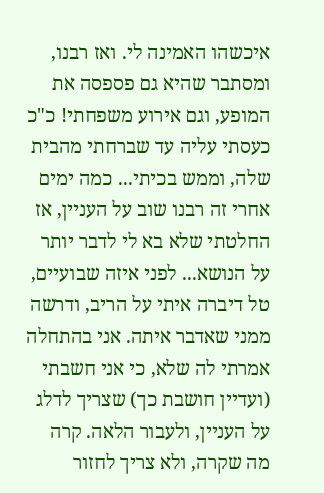איכשהו האמינה לי. ואז רבנו, ומסתבר שהיא גם פספסה את המופע, וגם אירוע משפחתי! כ"כ כעסתי עליה עד שברחתי מהבית שלה, וממש בכיתי... כמה ימים אחרי זה רבנו שוב על העניין, אז החלטתי שלא בא לי לדבר יותר על הנושא... לפני איזה שבועיים, טל דיברה איתי על הריב, ודרשה ממני שאדבר איתה. אני בהתחלה אמרתי לה שלא, כי אני חשבתי (ועדיין חושבת כך) שצריך לדלג על העניין, ולעבור הלאה. קרה מה שקרה, ולא צריך לחזור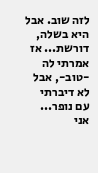לזה שוב. אבל היא בשלה, דורשת... אז אמרתי לה -טוב-, אבל לא דיברתי עם נופר... אני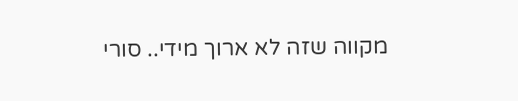מקווה שזה לא ארוך מידי.. סורי